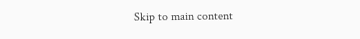Skip to main content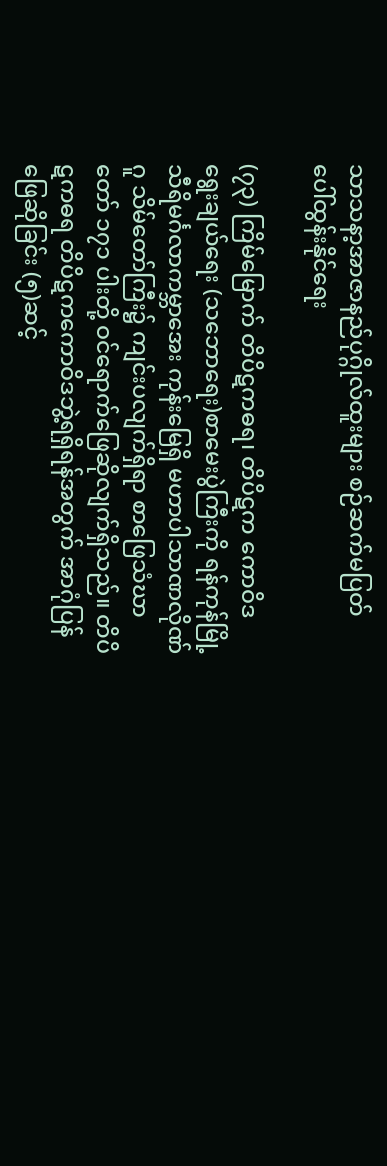သာသနာ့အာဇာနည်ပုဂ္ဂိုလ်ထူးများ စဉ်ဆက်မပြတ် ပေါ်ထွန်းနိုင်ရေး

(၇၃) ကြိမ်မြောက် တိပိဋကဓရ၊ တိပိဋက ကောဝိဒ ရွေးချယ်ရေး (သဘောရေး)စာမေးပွဲကြီးကို ရန်ကုန်မြို့ သီရိမင်္ဂလာကမ္ဘာအေး ကုန်းမြေရှိ မဟာပါသာဏလိုဏ်ဂူ သိမ်တော်ကြီး၌ ကျင်းပလျက်ရှိရာ စာဖြေသံဃာတော် ၁၇၁ ပါးတို့ ဝင်ရောက်ဖြေဆိုလျက်ရှိသည်။ တိပိဋကဓရ တိပိဋကကောဝိဒဘွဲ့ရရှိရန်အတွက် အာဂုံပြန်ဖြေဆိုခြင်း (၅)ဆင့်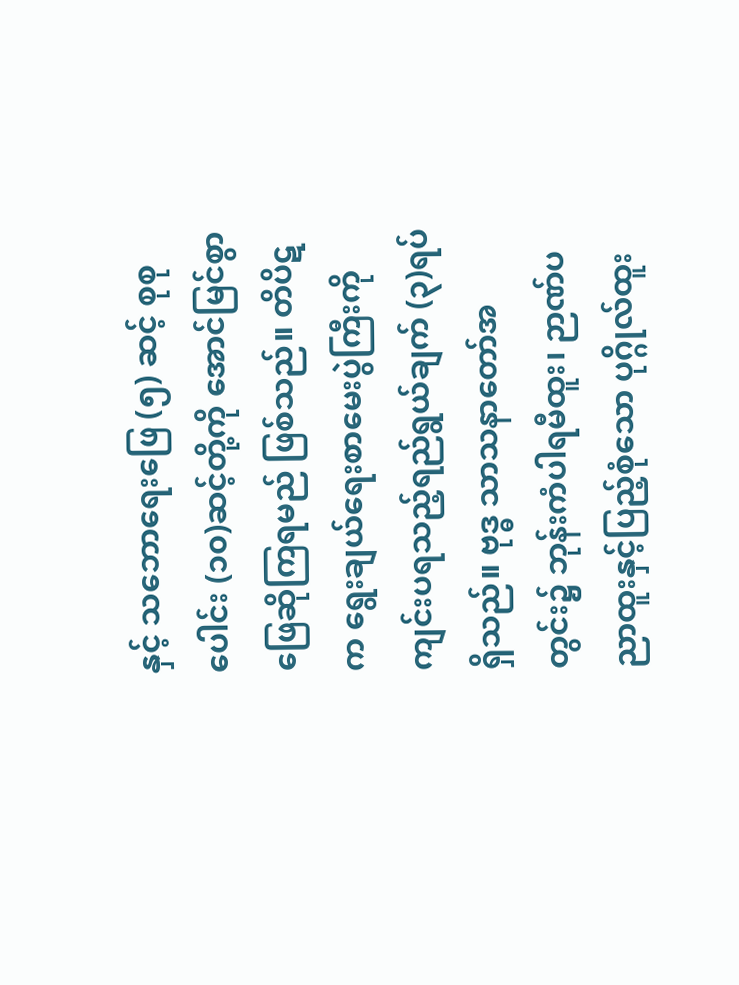နှင့် သဘောရေးဖြေ (၅) ဆင့် စုစုပေါင်း (၁၀)ဆင့်တို့ကို အောင်မြင်စွာဖြေဆိုကြရမည် ဖြစ်သည်။ တိပိဋက ရွေးချယ်ရေးစာမေးပွဲကြီးကို ကျင်းပရသည့်ရည်ရွယ်ချက် (၃)ရပ်ရှိသည်။ ဗုဒ္ဓ သာသနာတော်အတွင်း၌ ဘုန်းကံပါရမီထူး၊ ဉာဏ်ပညာထူးနှင့်ပြည့်စုံသော ပုဂ္ဂိုလ်ထူး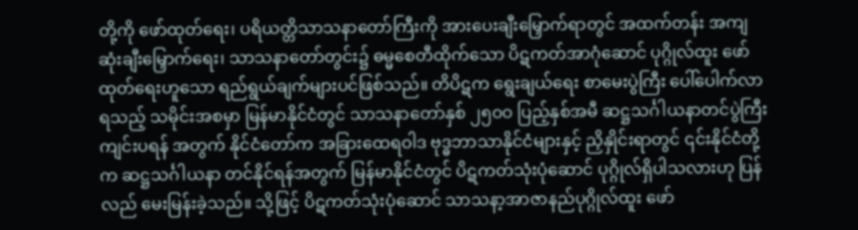တို့ကို ဖော်ထုတ်ရေး၊ ပရိယတ္တိသာသနာတော်ကြီးကို အားပေးချီးမြှောက်ရာတွင် အထက်တန်း အကျဆုံးချီးမြှောက်ရေး၊ သာသနာတော်တွင်း၌ ဓမ္မစေတီထိုက်သော ပိဋကတ်အာဂုံဆောင် ပုဂ္ဂိုလ်ထူး ဖော်ထုတ်ရေးဟူသော ရည်ရွယ်ချက်များပင်ဖြစ်သည်။ တိပိဋက ရွေးချယ်ရေး စာမေးပွဲကြီး ပေါ်ပေါက်လာရသည့် သမိုင်းအစမှာ မြန်မာနိုင်ငံတွင် သာသနာတော်နှစ် ၂၅ဝဝ ပြည့်နှစ်အမီ ဆဋ္ဌသင်္ဂါယနာတင်ပွဲကြီးကျင်းပရန် အတွက် နိုင်ငံတော်က အခြားထေရဝါဒ ဗုဒ္ဓဘာသာနိုင်ငံများနှင့် ညှိနှိုင်းရာတွင် ၎င်းနိုင်ငံတို့က ဆဋ္ဌသင်္ဂါယနာ တင်နိုင်ရန်အတွက် မြန်မာနိုင်ငံတွင် ပိဋကတ်သုံးပုံဆောင် ပုဂ္ဂိုလ်ရှိပါသလားဟု ပြန်လည် မေးမြန်းခဲ့သည်။ သို့ဖြင့် ပိဋကတ်သုံးပုံဆောင် သာသနာ့အာဇာနည်ပုဂ္ဂိုလ်ထူး ဖော်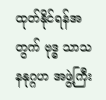ထုတ်နိုင်ရန်အတွက် ဗုဒ္ဓ သာသနနုဂ္ဂဟ အဖွဲ့ကြီး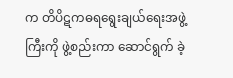က တိပိဋကဓရရွေးချယ်ရေးအဖွဲ့ကြီးကို ဖွဲ့စည်းကာ ဆောင်ရွက် ခဲ့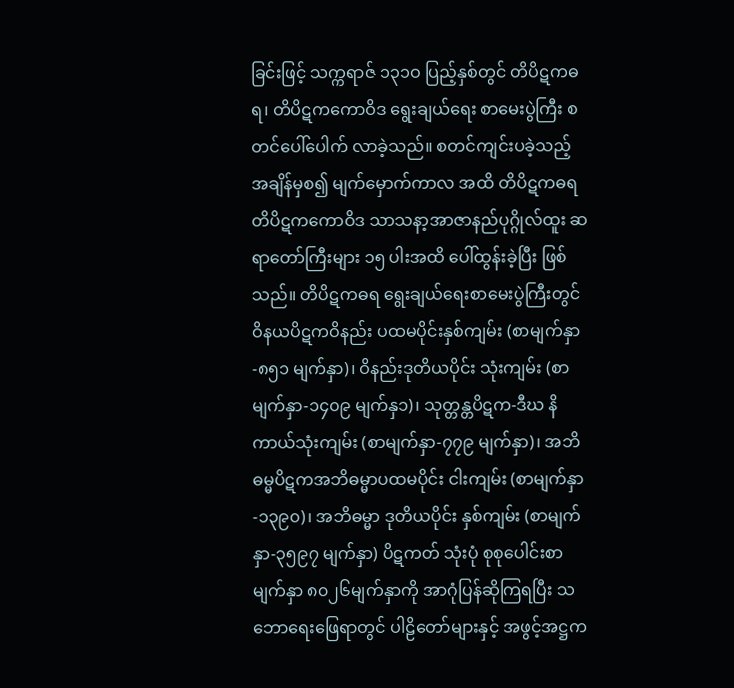ခြင်းဖြင့် သက္ကရာဇ် ၁၃၁ဝ ပြည့်နှစ်တွင် တိပိဋကဓရ၊ တိပိဋကကောဝိဒ ရွေးချယ်ရေး စာမေးပွဲကြီး စတင်ပေါ်ပေါက် လာခဲ့သည်။ စတင်ကျင်းပခဲ့သည့် အချိန်မှစ၍ မျက်မှောက်ကာလ အထိ တိပိဋကဓရတိပိဋကကောဝိဒ သာသနာ့အာဇာနည်ပုဂ္ဂိုလ်ထူး ဆရာတော်ကြီးများ ၁၅ ပါးအထိ ပေါ်ထွန်းခဲ့ပြီး ဖြစ်သည်။ တိပိဋကဓရ ရွေးချယ်ရေးစာမေးပွဲကြီးတွင်ဝိနယပိဋကဝိနည်း ပထမပိုင်းနှစ်ကျမ်း (စာမျက်နှာ -၈၅၁ မျက်နှာ)၊ ဝိနည်းဒုတိယပိုင်း သုံးကျမ်း (စာမျက်နှာ-၁၄၀၉ မျက်နှ၁)၊ သုတ္တန္တပိဋက-ဒီဃ နိကာယ်သုံးကျမ်း (စာမျက်နှာ-၇၇၉ မျက်နှာ)၊ အဘိဓမ္မပိဋကအဘိဓမ္မာပထမပိုင်း ငါးကျမ်း (စာမျက်နှာ-၁၃၉၀)၊ အဘိဓမ္မာ ဒုတိယပိုင်း နှစ်ကျမ်း (စာမျက်နှာ-၃၅၉၇ မျက်နှာ) ပိဋကတ် သုံးပုံ စုစုပေါင်းစာမျက်နှာ ၈၀၂၆မျက်နှာကို အာဂုံပြန်ဆိုကြရပြီး သဘောရေးဖြေရာတွင် ပါဠိတော်များနှင့် အဖွင့်အဋ္ဌက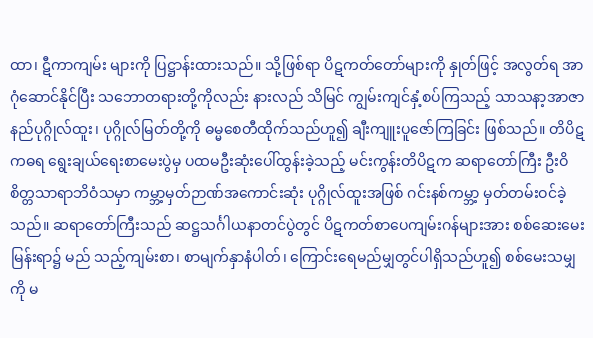ထာ၊ ဋီကာကျမ်း များကို ပြဋ္ဌာန်းထားသည်။ သို့ဖြစ်ရာ ပိဋကတ်တော်များကို နှုတ်ဖြင့် အလွတ်ရ အာဂုံဆောင်နိုင်ပြီး သဘောတရားတို့ကိုလည်း နားလည် သိမြင် ကျွမ်းကျင်နှံ့စပ်ကြသည့် သာသနာ့အာဇာနည်ပုဂ္ဂိုလ်ထူး၊ ပုဂ္ဂိုလ်မြတ်တို့ကို ဓမ္မစေတီထိုက်သည်ဟူ၍ ချီးကျူးပူဇော်ကြခြင်း ဖြစ်သည်။ တိပိဋကဓရ ရွေးချယ်ရေးစာမေးပွဲမှ ပထမဦးဆုံးပေါ်ထွန်းခဲ့သည့် မင်းကွန်းတိပိဋက ဆရာတော်ကြီး ဦးဝိစိတ္တသာရာဘိဝံသမှာ ကမ္ဘာ့မှတ်ဉာဏ်အကောင်းဆုံး ပုဂ္ဂိုလ်ထူးအဖြစ် ဂင်းနစ်ကမ္ဘာ့ မှတ်တမ်းဝင်ခဲ့သည်။ ဆရာတော်ကြီးသည် ဆဋ္ဌသင်္ဂါယနာတင်ပွဲတွင် ပိဋကတ်စာပေကျမ်းဂန်များအား စစ်ဆေးမေးမြန်းရာ၌ မည် သည့်ကျမ်းစာ၊ စာမျက်နှာနံပါတ်၊ ကြောင်းရေမည်မျှတွင်ပါရှိသည်ဟူ၍ စစ်မေးသမျှကို မ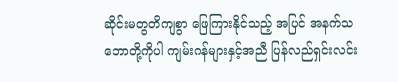ဆိုင်းမတွတိကျစွာ ဖြေကြားနိုင်သည့် အပြင် အနက်သဘောတို့ကိုပါ ကျမ်းဂန်များနှင့်အညီ ပြန်လည်ရှင်းလင်း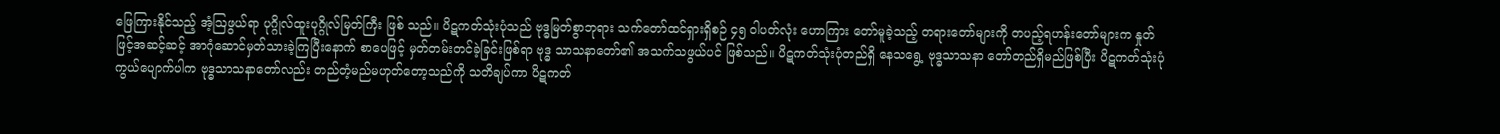ဖြေကြားနိုင်သည့် အံ့ဩဖွယ်ရာ ပုဂ္ဂိုလ်ထူးပုဂ္ဂိုလ်မြတ်ကြီး ဖြစ် သည်။ ပိဋကတ်သုံးပုံသည် ဗုဒ္ဓမြတ်စွာဘုရား သက်တော်ထင်ရှားရှိစဉ် ၄၅ ဝါပတ်လုံး ဟောကြား တော်မူခဲ့သည့် တရားတော်များကို တပည့်ရဟန်းတော်များက နှုတ်ဖြင့်အဆင့်ဆင့် အာဂုံဆောင်မှတ်သားခဲ့ကြပြီးနောက် စာပေဖြင့် မှတ်တမ်းတင်ခဲ့ခြင်းဖြစ်ရာ ဗုဒ္ဓ သာသနာတော်၏ အသက်သဖွယ်ပင် ဖြစ်သည်။ ပိဋကတ်သုံးပုံတည်ရှိ နေသရွေ့ ဗုဒ္ဓသာသနာ တော်တည်ရှိမည်ဖြစ်ပြီး ပိဋကတ်သုံးပုံ ကွယ်ပျောက်ပါက ဗုဒ္ဓသာသနာတော်လည်း တည်တံ့မည်မဟုတ်တော့သည်ကို သတိချပ်ကာ ပိဋကတ်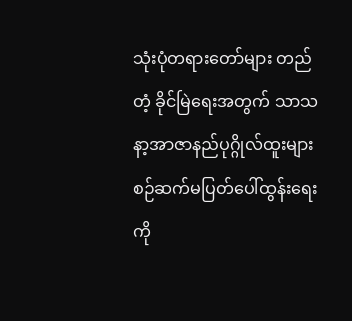သုံးပုံတရားတော်များ တည်တံ့ ခိုင်မြဲရေးအတွက် သာသနာ့အာဇာနည်ပုဂ္ဂိုလ်ထူးများ စဉ်ဆက်မပြတ်ပေါ်ထွန်းရေးကို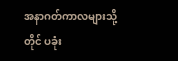အနာဂတ်ကာလများသို့တိုင် ပခုံး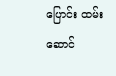ပြောင်း ထမ်းဆောင်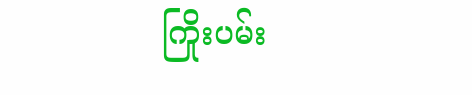ကြိုးပမ်း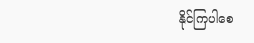နိုင်ကြပါစေ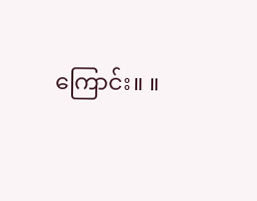ကြောင်း။ ။